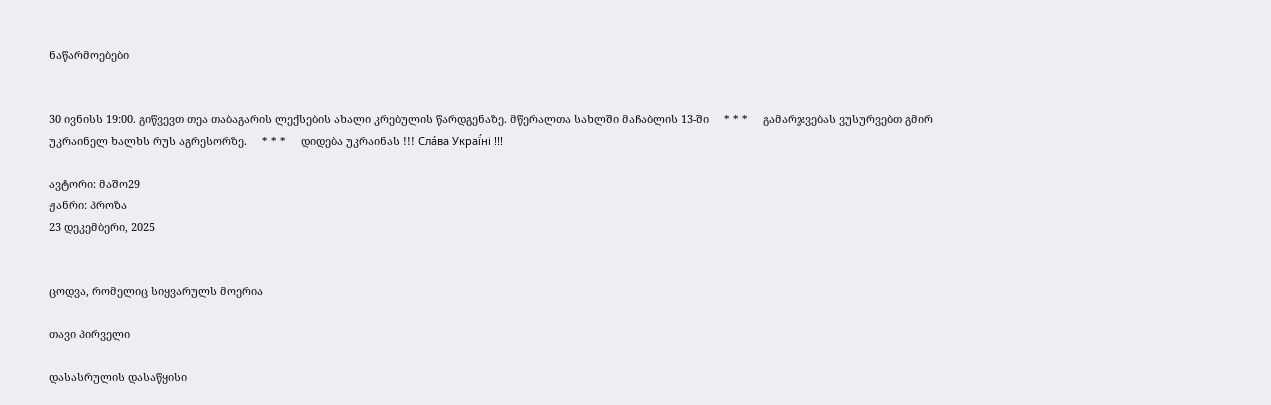ნაწარმოებები


30 ივნისს 19:00. გიწვევთ თეა თაბაგარის ლექსების ახალი კრებულის წარდგენაზე. მწერალთა სახლში მაჩაბლის 13-ში     * * *     გამარჯვებას ვუსურვებთ გმირ უკრაინელ ხალხს რუს აგრესორზე.     * * *     დიდება უკრაინას !!! Сла́ва Украї́ні !!!

ავტორი: მაშო29
ჟანრი: პროზა
23 დეკემბერი, 2025


ცოდვა, რომელიც სიყვარულს მოერია

თავი პირველი

დასასრულის დასაწყისი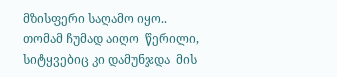მზისფერი საღამო იყო.. თომამ ჩუმად აიღო  წერილი, სიტყვებიც კი დამუნჯდა  მის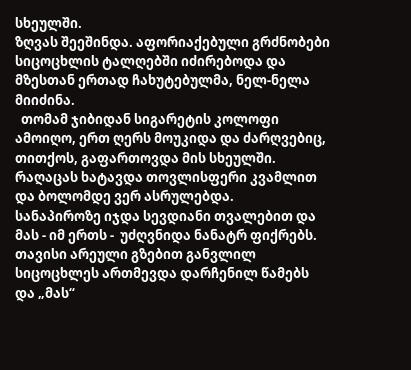სხეულში.
ზღვას შეეშინდა. აფორიაქებული გრძნობები სიცოცხლის ტალღებში იძირებოდა და მზესთან ერთად ჩახუტებულმა, ნელ-ნელა მიიძინა.
  თომამ ჯიბიდან სიგარეტის კოლოფი ამოიღო, ერთ ღერს მოუკიდა და ძარღვებიც, თითქოს, გაფართოვდა მის სხეულში.
რაღაცას ხატავდა თოვლისფერი კვამლით და ბოლომდე ვერ ასრულებდა.
სანაპიროზე იჯდა სევდიანი თვალებით და მას - იმ ერთს -  უძღვნიდა ნანატრ ფიქრებს.
თავისი არეული გზებით განვლილ სიცოცხლეს ართმევდა დარჩენილ წამებს და „მას“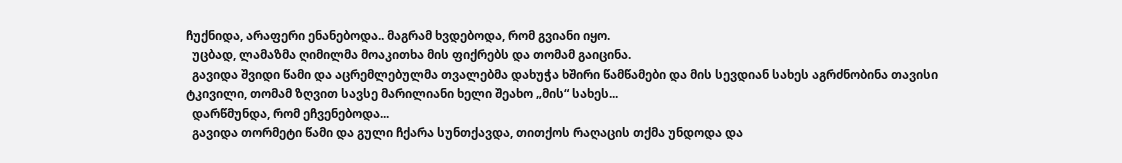ჩუქნიდა, არაფერი ენანებოდა.. მაგრამ ხვდებოდა, რომ გვიანი იყო.
  უცბად, ლამაზმა ღიმილმა მოაკითხა მის ფიქრებს და თომამ გაიცინა.
  გავიდა შვიდი წამი და აცრემლებულმა თვალებმა დახუჭა ხშირი წამწამები და მის სევდიან სახეს აგრძნობინა თავისი ტკივილი, თომამ ზღვით სავსე მარილიანი ხელი შეახო „მის“ სახეს...
  დარწმუნდა, რომ ეჩვენებოდა...
  გავიდა თორმეტი წამი და გული ჩქარა სუნთქავდა, თითქოს რაღაცის თქმა უნდოდა და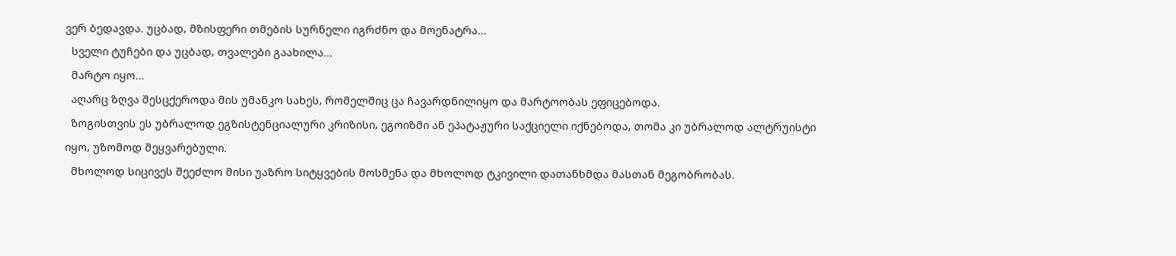ვერ ბედავდა. უცბად, მზისფერი თმების სურნელი იგრძნო და მოენატრა...
  სველი ტუჩები და უცბად, თვალები გაახილა...
  მარტო იყო...
  აღარც ზღვა შესცქეროდა მის უმანკო სახეს, რომელშიც ცა ჩავარდნილიყო და მარტოობას ეფიცებოდა.
  ზოგისთვის ეს უბრალოდ ეგზისტენციალური კრიზისი, ეგოიზმი ან ეპატაჟური საქციელი იქნებოდა, თომა კი უბრალოდ ალტრუისტი იყო, უზომოდ შეყვარებული.
  მხოლოდ სიცივეს შეეძლო მისი უაზრო სიტყვების მოსმენა და მხოლოდ ტკივილი დათანხმდა მასთან მეგობრობას.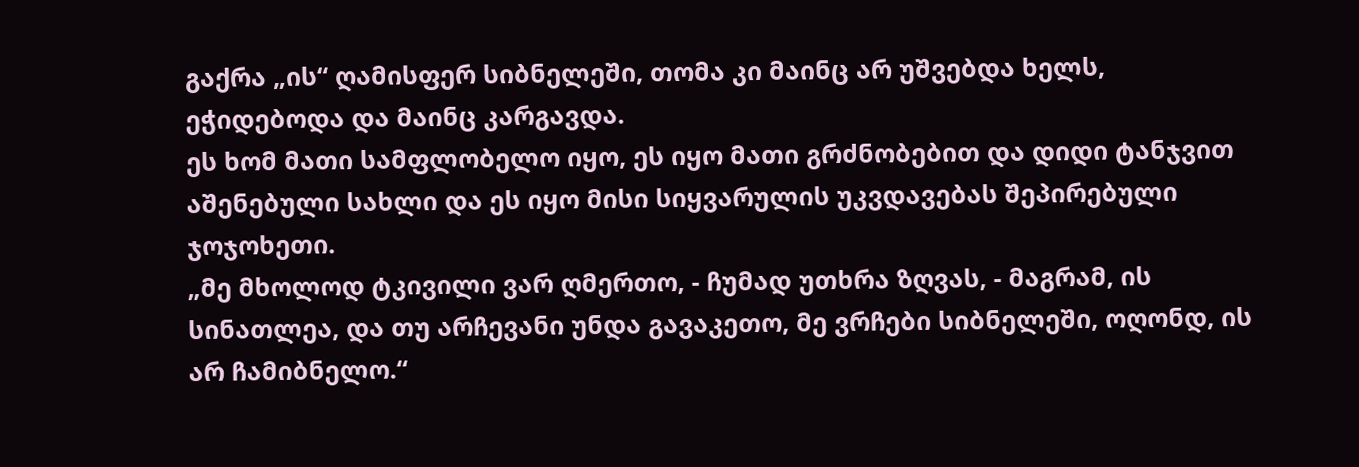გაქრა „ის“ ღამისფერ სიბნელეში, თომა კი მაინც არ უშვებდა ხელს, ეჭიდებოდა და მაინც კარგავდა.
ეს ხომ მათი სამფლობელო იყო, ეს იყო მათი გრძნობებით და დიდი ტანჯვით აშენებული სახლი და ეს იყო მისი სიყვარულის უკვდავებას შეპირებული ჯოჯოხეთი.
„მე მხოლოდ ტკივილი ვარ ღმერთო, - ჩუმად უთხრა ზღვას, - მაგრამ, ის სინათლეა, და თუ არჩევანი უნდა გავაკეთო, მე ვრჩები სიბნელეში, ოღონდ, ის არ ჩამიბნელო.“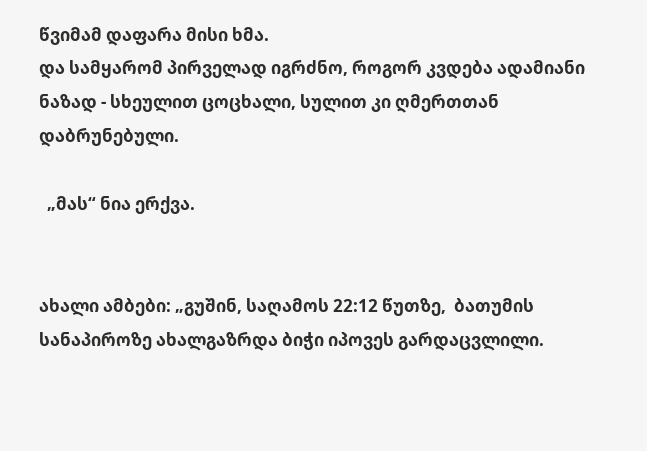წვიმამ დაფარა მისი ხმა.
და სამყარომ პირველად იგრძნო, როგორ კვდება ადამიანი ნაზად - სხეულით ცოცხალი, სულით კი ღმერთთან დაბრუნებული.

  „მას“ ნია ერქვა.


ახალი ამბები: „გუშინ, საღამოს 22:12 წუთზე,  ბათუმის სანაპიროზე ახალგაზრდა ბიჭი იპოვეს გარდაცვლილი.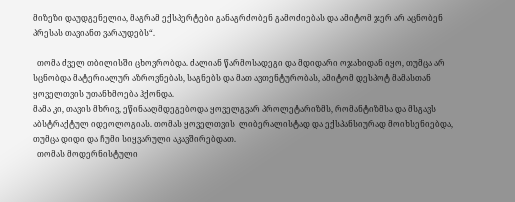მიზეზი დაუდგენელია, მაგრამ ექსპერტები განაგრძობენ გამოძიებას და ამიტომ ჯერ არ აცნობენ პრესას თავიანთ ვარაუდებს“.

  თომა ძველ თბილისში ცხოვრობდა. ძალიან წარმოსადეგი და მდიდარი ოჯახიდან იყო, თუმცა არ სცნობდა მატერიალურ აზროვნებას, საგნებს და მათ ავთენტურობას, ამიტომ დესპოტ მამასთან ყოველთვის უთანხმოება ჰქონდა.
მამა კი, თავის მხრივ, ეწინააღმდეგებოდა ყოველგვარ პროლეტარიზმს, რომანტიზმსა და მსგავს აბსტრაქტულ იდეოლოგიას. თომას ყოველთვის  ლიბერალისტად და ექსპანსიურად მოიხსენიებდა, თუმცა დიდი და ჩუმი სიყვარული აკავშირებდათ.
  თომას მოდერნისტული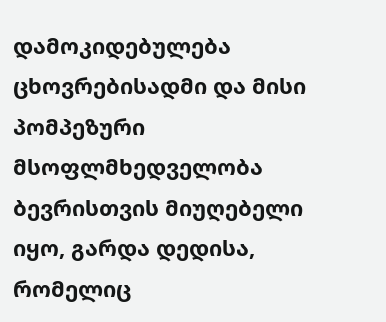დამოკიდებულება ცხოვრებისადმი და მისი პომპეზური მსოფლმხედველობა ბევრისთვის მიუღებელი იყო, გარდა დედისა, რომელიც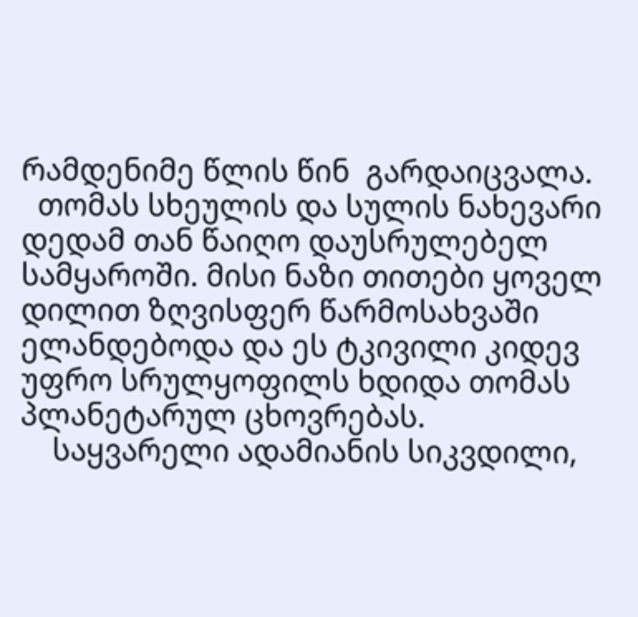რამდენიმე წლის წინ  გარდაიცვალა.
  თომას სხეულის და სულის ნახევარი დედამ თან წაიღო დაუსრულებელ სამყაროში. მისი ნაზი თითები ყოველ დილით ზღვისფერ წარმოსახვაში ელანდებოდა და ეს ტკივილი კიდევ უფრო სრულყოფილს ხდიდა თომას პლანეტარულ ცხოვრებას.
    საყვარელი ადამიანის სიკვდილი,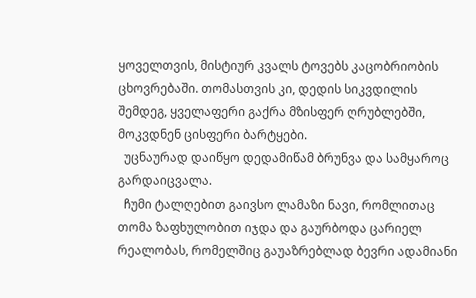ყოველთვის, მისტიურ კვალს ტოვებს კაცობრიობის ცხოვრებაში. თომასთვის კი, დედის სიკვდილის შემდეგ, ყველაფერი გაქრა მზისფერ ღრუბლებში, მოკვდნენ ცისფერი ბარტყები.
  უცნაურად დაიწყო დედამიწამ ბრუნვა და სამყაროც გარდაიცვალა.
  ჩუმი ტალღებით გაივსო ლამაზი ნავი, რომლითაც თომა ზაფხულობით იჯდა და გაურბოდა ცარიელ რეალობას, რომელშიც გაუაზრებლად ბევრი ადამიანი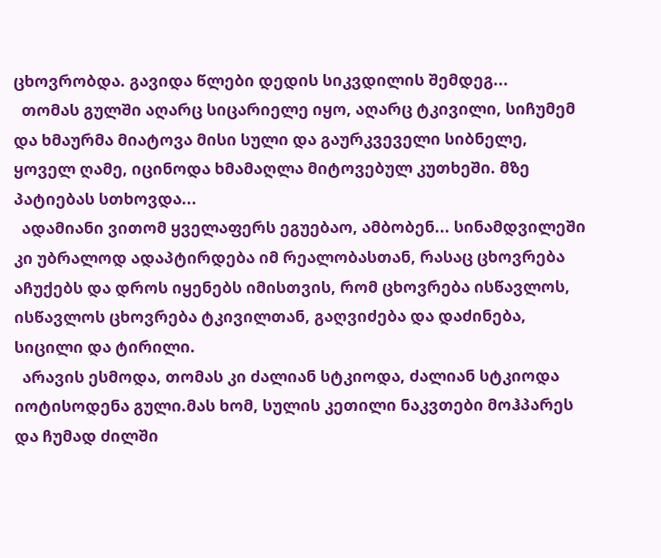ცხოვრობდა. გავიდა წლები დედის სიკვდილის შემდეგ...
  თომას გულში აღარც სიცარიელე იყო, აღარც ტკივილი, სიჩუმემ და ხმაურმა მიატოვა მისი სული და გაურკვეველი სიბნელე, ყოველ ღამე, იცინოდა ხმამაღლა მიტოვებულ კუთხეში. მზე პატიებას სთხოვდა...
  ადამიანი ვითომ ყველაფერს ეგუებაო, ამბობენ... სინამდვილეში კი უბრალოდ ადაპტირდება იმ რეალობასთან, რასაც ცხოვრება აჩუქებს და დროს იყენებს იმისთვის, რომ ცხოვრება ისწავლოს, ისწავლოს ცხოვრება ტკივილთან, გაღვიძება და დაძინება, სიცილი და ტირილი.
  არავის ესმოდა, თომას კი ძალიან სტკიოდა, ძალიან სტკიოდა იოტისოდენა გული.მას ხომ, სულის კეთილი ნაკვთები მოჰპარეს და ჩუმად ძილში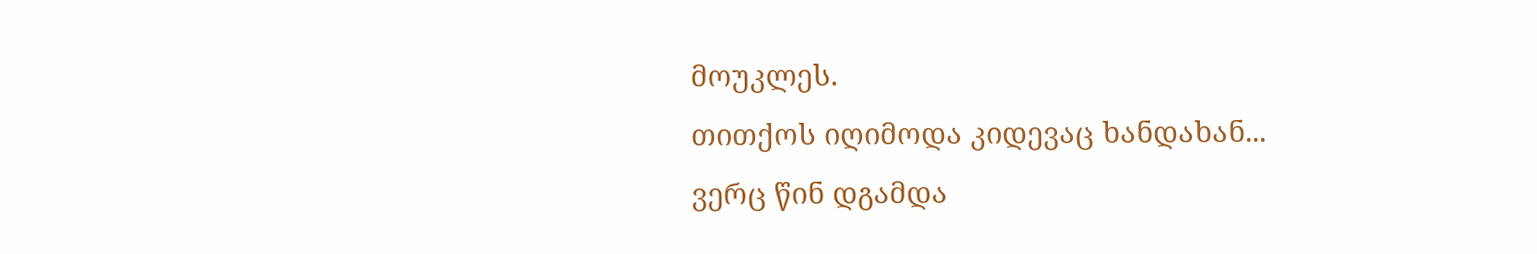მოუკლეს.
თითქოს იღიმოდა კიდევაც ხანდახან...
ვერც წინ დგამდა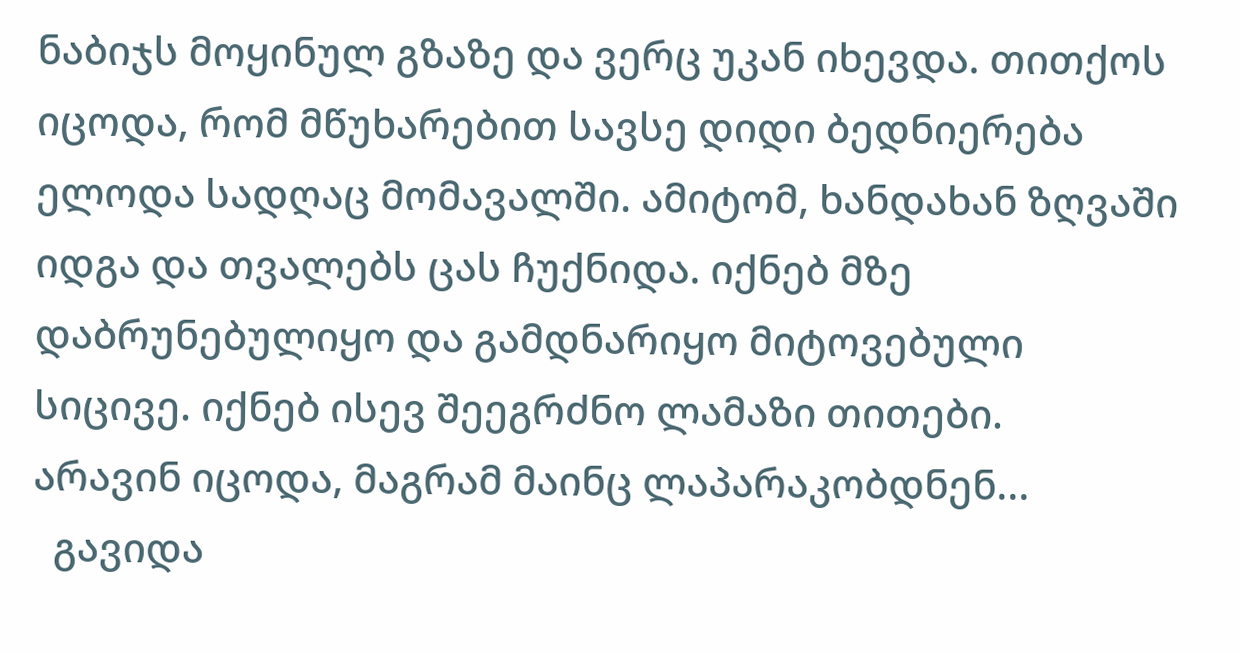ნაბიჯს მოყინულ გზაზე და ვერც უკან იხევდა. თითქოს იცოდა, რომ მწუხარებით სავსე დიდი ბედნიერება ელოდა სადღაც მომავალში. ამიტომ, ხანდახან ზღვაში იდგა და თვალებს ცას ჩუქნიდა. იქნებ მზე დაბრუნებულიყო და გამდნარიყო მიტოვებული სიცივე. იქნებ ისევ შეეგრძნო ლამაზი თითები.
არავინ იცოდა, მაგრამ მაინც ლაპარაკობდნენ...
  გავიდა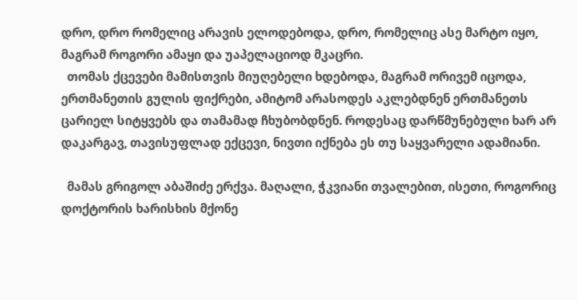დრო, დრო რომელიც არავის ელოდებოდა, დრო, რომელიც ასე მარტო იყო, მაგრამ როგორი ამაყი და უაპელაციოდ მკაცრი.
  თომას ქცევები მამისთვის მიუღებელი ხდებოდა, მაგრამ ორივემ იცოდა, ერთმანეთის გულის ფიქრები, ამიტომ არასოდეს აკლებდნენ ერთმანეთს ცარიელ სიტყვებს და თამამად ჩხუბობდნენ. როდესაც დარწმუნებული ხარ არ დაკარგავ, თავისუფლად ექცევი, ნივთი იქნება ეს თუ საყვარელი ადამიანი.

  მამას გრიგოლ აბაშიძე ერქვა. მაღალი, ჭკვიანი თვალებით, ისეთი, როგორიც დოქტორის ხარისხის მქონე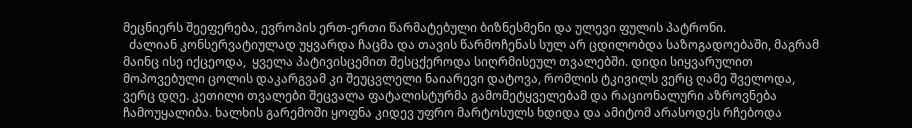მეცნიერს შეეფერება, ევროპის ერთ-ერთი წარმატებული ბიზნესმენი და ულევი ფულის პატრონი.
  ძალიან კონსერვატიულად უყვარდა ჩაცმა და თავის წარმოჩენას სულ არ ცდილობდა საზოგადოებაში, მაგრამ მაინც ისე იქცეოდა,  ყველა პატივისცემით შესცქეროდა სიღრმისეულ თვალებში. დიდი სიყვარულით მოპოვებული ცოლის დაკარგვამ კი შეუცვლელი ნაიარევი დატოვა, რომლის ტკივილს ვერც ღამე შველოდა, ვერც დღე. კეთილი თვალები შეცვალა ფატალისტურმა გამომეტყველებამ და რაციონალური აზროვნება ჩამოუყალიბა. ხალხის გარემოში ყოფნა კიდევ უფრო მარტოსულს ხდიდა და ამიტომ არასოდეს რჩებოდა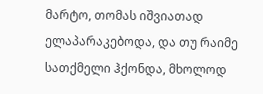მარტო, თომას იშვიათად ელაპარაკებოდა, და თუ რაიმე სათქმელი ჰქონდა, მხოლოდ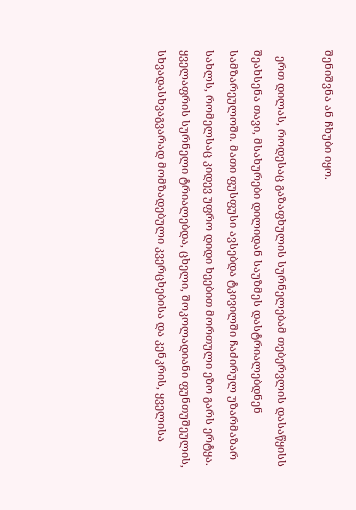შენიშვნა ან ჩხუბი იყო.

  ერთ დილას, როდესაც გაზაფხულის სურნელებამ თებერვლის დასაწყისს შეახსენა თავი, მსახურები დილიდან საუზმეს დასტრიალებდნენ სამზარეულოში. მათი ფუსფუსი ავსებდა ტკივილში ჩაძირულ უზარმაზარ სახლს, რომელსაც კიდევ უფრო დიდი ხეებით მორთული ეზო გარს ერტყა. ყველაფრის სურნელი ტრიალებდა, ცხელი, შოკოლადიანი ფუნთუშეულის, სხვადასხვაგვარად მომზადებული კვერცხებისა და კენკრის, ყველისა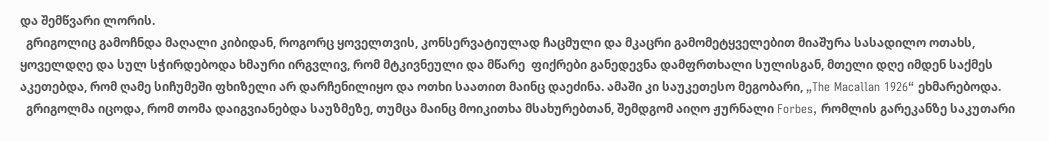და შემწვარი ლორის.
  გრიგოლიც გამოჩნდა მაღალი კიბიდან, როგორც ყოველთვის, კონსერვატიულად ჩაცმული და მკაცრი გამომეტყველებით მიაშურა სასადილო ოთახს, ყოველდღე და სულ სჭირდებოდა ხმაური ირგვლივ, რომ მტკივნეული და მწარე  ფიქრები განედევნა დამფრთხალი სულისგან, მთელი დღე იმდენ საქმეს აკეთებდა, რომ ღამე სიჩუმეში ფხიზელი არ დარჩენილიყო და ოთხი საათით მაინც დაეძინა. ამაში კი საუკეთესო მეგობარი, „The Macallan 1926“ ეხმარებოდა.
  გრიგოლმა იცოდა, რომ თომა დაიგვიანებდა საუზმეზე, თუმცა მაინც მოიკითხა მსახურებთან, შემდგომ აიღო ჟურნალი Forbes, რომლის გარეკანზე საკუთარი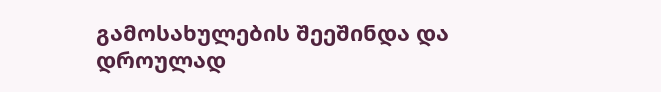გამოსახულების შეეშინდა და დროულად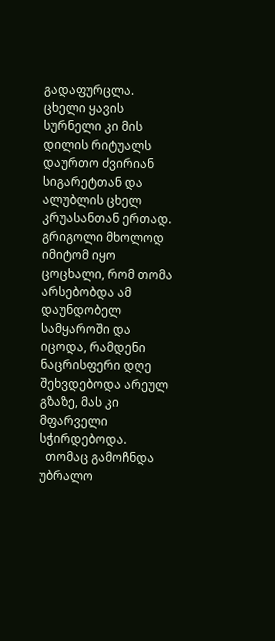გადაფურცლა. ცხელი ყავის სურნელი კი მის დილის რიტუალს დაურთო ძვირიან სიგარეტთან და ალუბლის ცხელ კრუასანთან ერთად. გრიგოლი მხოლოდ იმიტომ იყო ცოცხალი, რომ თომა არსებობდა ამ დაუნდობელ სამყაროში და იცოდა, რამდენი ნაცრისფერი დღე შეხვდებოდა არეულ გზაზე, მას კი მფარველი სჭირდებოდა.
  თომაც გამოჩნდა უბრალო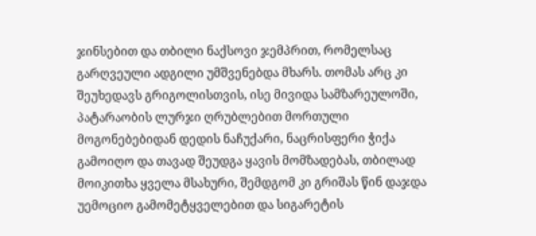ჯინსებით და თბილი ნაქსოვი ჯემპრით, რომელსაც გარღვეული ადგილი უმშვენებდა მხარს. თომას არც კი შეუხედავს გრიგოლისთვის, ისე მივიდა სამზარეულოში, პატარაობის ლურჯი ღრუბლებით მორთული მოგონებებიდან დედის ნაჩუქარი, ნაცრისფერი ჭიქა გამოიღო და თავად შეუდგა ყავის მომზადებას, თბილად მოიკითხა ყველა მსახური, შემდგომ კი გრიშას წინ დაჯდა უემოციო გამომეტყველებით და სიგარეტის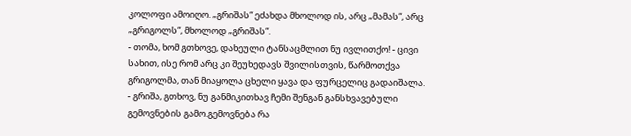კოლოფი ამოიღო. „გრიშას“ ეძახდა მხოლოდ ის, არც „მამას“, არც „გრიგოლს“, მხოლოდ „გრიშას“.
- თომა, ხომ გთხოვე, დახეული ტანსაცმლით ნუ ივლითქო! - ცივი სახით, ისე რომ არც კი შეუხედავს შვილისთვის, წარმოთქვა გრიგოლმა, თან მიაყოლა ცხელი ყავა და ფურცელიც გადაიშალა.
- გრიშა, გთხოვ, ნუ განმიკითხავ ჩემი შენგან განსხვავებული გემოვნების გამო.გემოვნება რა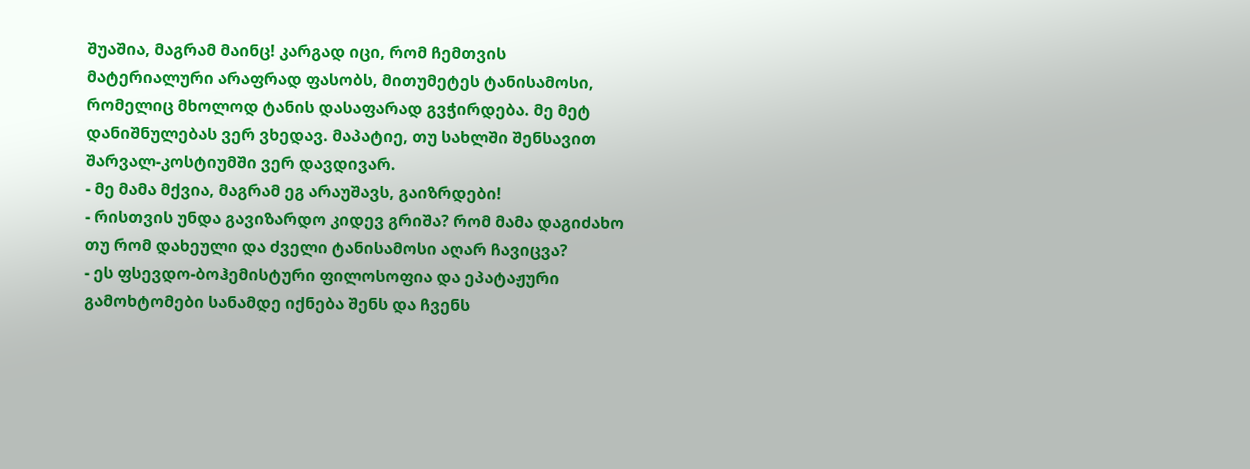შუაშია, მაგრამ მაინც! კარგად იცი, რომ ჩემთვის მატერიალური არაფრად ფასობს, მითუმეტეს ტანისამოსი, რომელიც მხოლოდ ტანის დასაფარად გვჭირდება. მე მეტ დანიშნულებას ვერ ვხედავ. მაპატიე, თუ სახლში შენსავით შარვალ-კოსტიუმში ვერ დავდივარ.
- მე მამა მქვია, მაგრამ ეგ არაუშავს, გაიზრდები!
- რისთვის უნდა გავიზარდო კიდევ გრიშა? რომ მამა დაგიძახო თუ რომ დახეული და ძველი ტანისამოსი აღარ ჩავიცვა?
- ეს ფსევდო-ბოჰემისტური ფილოსოფია და ეპატაჟური გამოხტომები სანამდე იქნება შენს და ჩვენს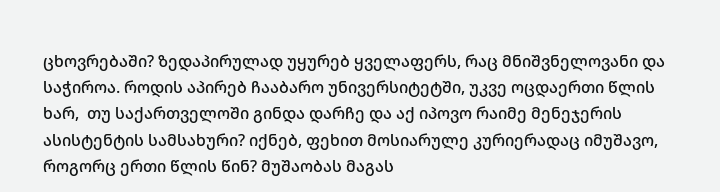ცხოვრებაში? ზედაპირულად უყურებ ყველაფერს, რაც მნიშვნელოვანი და საჭიროა. როდის აპირებ ჩააბარო უნივერსიტეტში, უკვე ოცდაერთი წლის ხარ,  თუ საქართველოში გინდა დარჩე და აქ იპოვო რაიმე მენეჯერის ასისტენტის სამსახური? იქნებ, ფეხით მოსიარულე კურიერადაც იმუშავო, როგორც ერთი წლის წინ? მუშაობას მაგას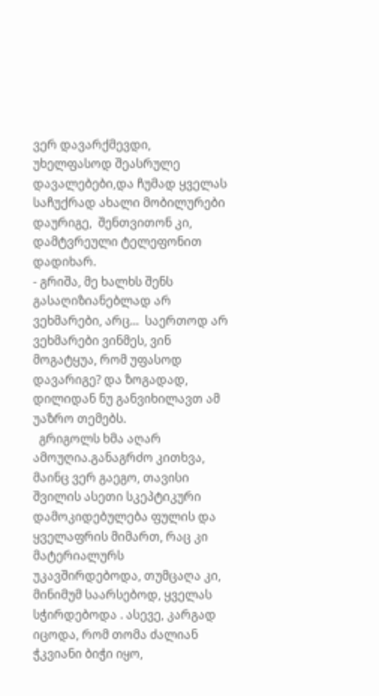ვერ დავარქმევდი, უხელფასოდ შეასრულე დავალებები,და ჩუმად ყველას საჩუქრად ახალი მობილურები დაურიგე,  შენთვითონ კი, დამტვრეული ტელეფონით დადიხარ.
- გრიშა, მე ხალხს შენს გასაღიზიანებლად არ ვეხმარები, არც...  საერთოდ არ ვეხმარები ვინმეს, ვინ მოგატყუა, რომ უფასოდ დავარიგე? და ზოგადად,  დილიდან ნუ განვიხილავთ ამ უაზრო თემებს.
  გრიგოლს ხმა აღარ ამოუღია.განაგრძო კითხვა, მაინც ვერ გაეგო, თავისი შვილის ასეთი სკეპტიკური დამოკიდებულება ფულის და ყველაფრის მიმართ, რაც კი მატერიალურს უკავშირდებოდა, თუმცაღა კი, მინიმუმ საარსებოდ, ყველას სჭირდებოდა . ასევე, კარგად იცოდა, რომ თომა ძალიან ჭკვიანი ბიჭი იყო,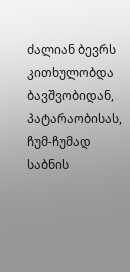ძალიან ბევრს კითხულობდა ბავშვობიდან,  პატარაობისას, ჩუმ-ჩუმად საბნის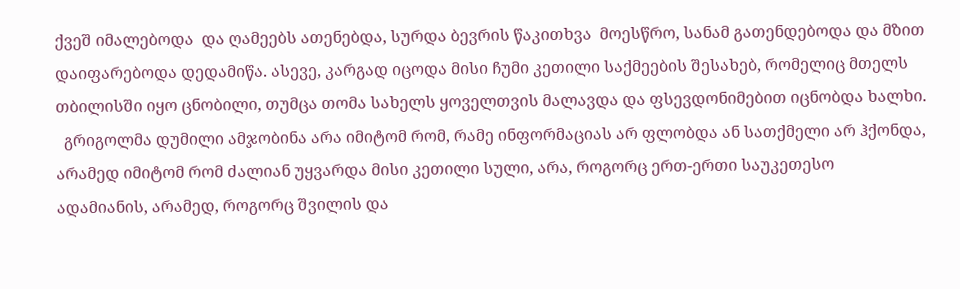ქვეშ იმალებოდა  და ღამეებს ათენებდა, სურდა ბევრის წაკითხვა  მოესწრო, სანამ გათენდებოდა და მზით დაიფარებოდა დედამიწა. ასევე, კარგად იცოდა მისი ჩუმი კეთილი საქმეების შესახებ, რომელიც მთელს თბილისში იყო ცნობილი, თუმცა თომა სახელს ყოველთვის მალავდა და ფსევდონიმებით იცნობდა ხალხი.
  გრიგოლმა დუმილი ამჯობინა არა იმიტომ რომ, რამე ინფორმაციას არ ფლობდა ან სათქმელი არ ჰქონდა, არამედ იმიტომ რომ ძალიან უყვარდა მისი კეთილი სული, არა, როგორც ერთ-ერთი საუკეთესო ადამიანის, არამედ, როგორც შვილის და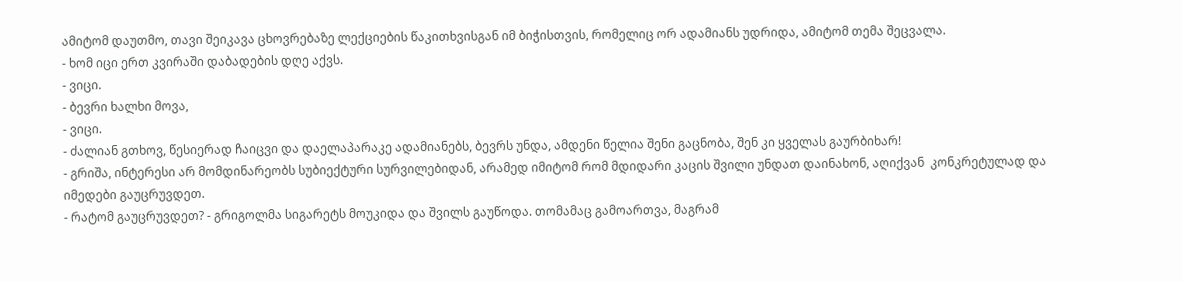ამიტომ დაუთმო, თავი შეიკავა ცხოვრებაზე ლექციების წაკითხვისგან იმ ბიჭისთვის, რომელიც ორ ადამიანს უდრიდა, ამიტომ თემა შეცვალა.
- ხომ იცი ერთ კვირაში დაბადების დღე აქვს.
- ვიცი.
- ბევრი ხალხი მოვა,
- ვიცი.
- ძალიან გთხოვ, წესიერად ჩაიცვი და დაელაპარაკე ადამიანებს, ბევრს უნდა, ამდენი წელია შენი გაცნობა, შენ კი ყველას გაურბიხარ!
- გრიშა, ინტერესი არ მომდინარეობს სუბიექტური სურვილებიდან, არამედ იმიტომ რომ მდიდარი კაცის შვილი უნდათ დაინახონ, აღიქვან  კონკრეტულად და იმედები გაუცრუვდეთ.
- რატომ გაუცრუვდეთ? - გრიგოლმა სიგარეტს მოუკიდა და შვილს გაუწოდა. თომამაც გამოართვა, მაგრამ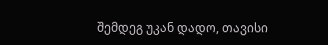შემდეგ უკან დადო, თავისი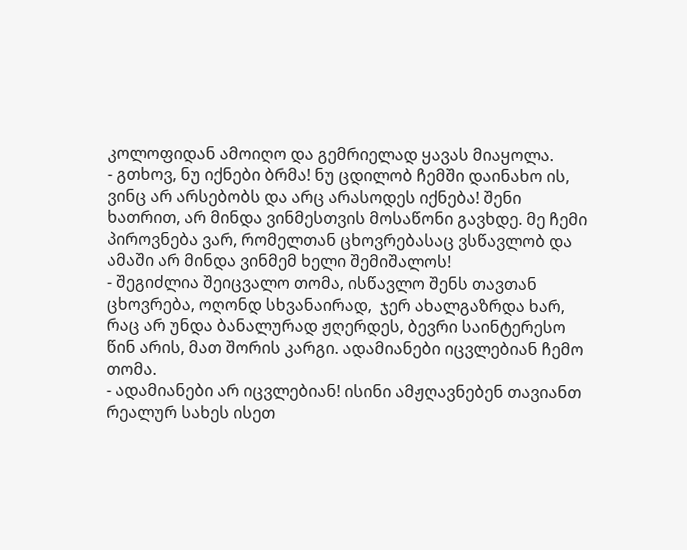კოლოფიდან ამოიღო და გემრიელად ყავას მიაყოლა.
- გთხოვ, ნუ იქნები ბრმა! ნუ ცდილობ ჩემში დაინახო ის, ვინც არ არსებობს და არც არასოდეს იქნება! შენი ხათრით, არ მინდა ვინმესთვის მოსაწონი გავხდე. მე ჩემი პიროვნება ვარ, რომელთან ცხოვრებასაც ვსწავლობ და ამაში არ მინდა ვინმემ ხელი შემიშალოს!
- შეგიძლია შეიცვალო თომა, ისწავლო შენს თავთან ცხოვრება, ოღონდ სხვანაირად,  ჯერ ახალგაზრდა ხარ, რაც არ უნდა ბანალურად ჟღერდეს, ბევრი საინტერესო წინ არის, მათ შორის კარგი. ადამიანები იცვლებიან ჩემო თომა.
- ადამიანები არ იცვლებიან! ისინი ამჟღავნებენ თავიანთ რეალურ სახეს ისეთ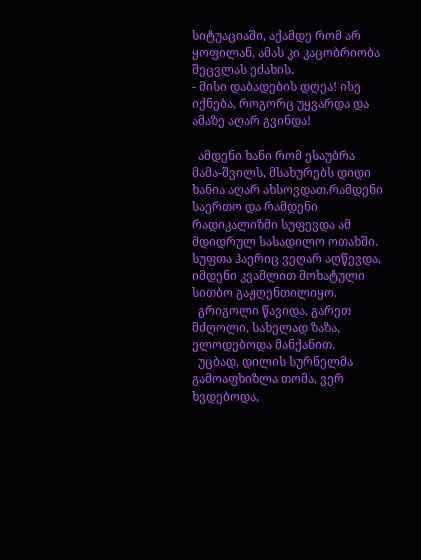სიტუაციაში, აქამდე რომ არ ყოფილან, ამას კი კაცობრიობა შეცვლას ეძახის.
- მისი დაბადების დღეა! ისე იქნება, როგორც უყვარდა და ამაზე აღარ გვინდა!

  ამდენი ხანი რომ ესაუბრა მამა-შვილს, მსახურებს დიდი ხანია აღარ ახსოვდათ.რამდენი საერთო და რამდენი რადიკალიზმი სუფევდა ამ მდიდრულ სასადილო ოთახში. სუფთა ჰაერიც ვეღარ აღწევდა, იმდენი კვამლით მოხატული სითბო გაჟღენთილიყო.
  გრიგოლი წავიდა, გარეთ მძღოლი, სახელად ზაზა, ელოდებოდა მანქანით.
  უცბად, დილის სურნელმა გამოაფხიზლა თომა, ვერ ხვდებოდა,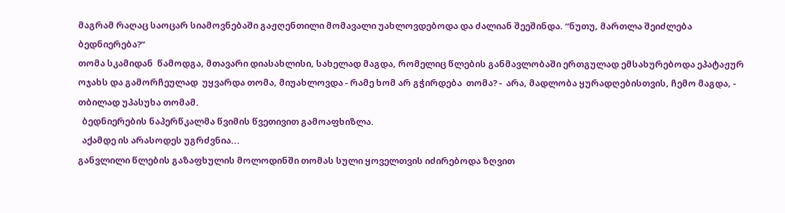მაგრამ რაღაც საოცარ სიამოვნებაში გაჟღენთილი მომავალი უახლოვდებოდა და ძალიან შეეშინდა. “ნუთუ, მართლა შეიძლება ბედნიერება?”
თომა სკამიდან  წამოდგა, მთავარი დიასახლისი, სახელად მაგდა, რომელიც წლების განმავლობაში ერთგულად ემსახურებოდა ეპატაჟურ ოჯახს და გამორჩეულად  უყვარდა თომა, მიუახლოვდა - რამე ხომ არ გჭირდება  თომა? -  არა, მადლობა ყურადღებისთვის, ჩემო მაგდა, - თბილად უპასუხა თომამ.
  ბედნიერების ნაპერწკალმა წვიმის წვეთივით გამოაფხიზლა.
  აქამდე ის არასოდეს უგრძვნია...
განვლილი წლების გაზაფხულის მოლოდინში თომას სული ყოველთვის იძირებოდა ზღვით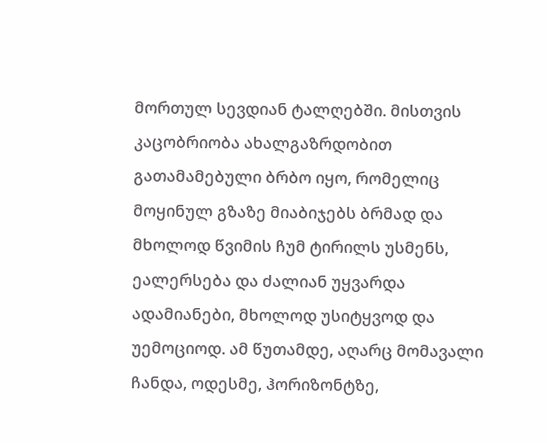მორთულ სევდიან ტალღებში. მისთვის კაცობრიობა ახალგაზრდობით გათამამებული ბრბო იყო, რომელიც მოყინულ გზაზე მიაბიჯებს ბრმად და მხოლოდ წვიმის ჩუმ ტირილს უსმენს, ეალერსება და ძალიან უყვარდა  ადამიანები, მხოლოდ უსიტყვოდ და უემოციოდ. ამ წუთამდე, აღარც მომავალი ჩანდა, ოდესმე, ჰორიზონტზე,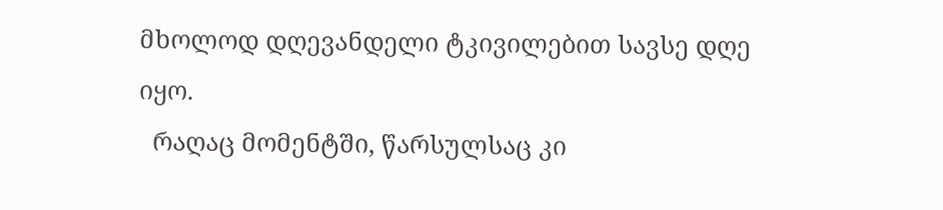მხოლოდ დღევანდელი ტკივილებით სავსე დღე იყო.
  რაღაც მომენტში, წარსულსაც კი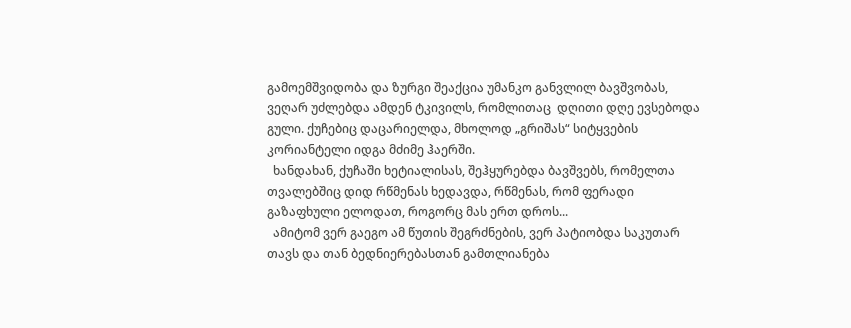გამოემშვიდობა და ზურგი შეაქცია უმანკო განვლილ ბავშვობას, ვეღარ უძლებდა ამდენ ტკივილს, რომლითაც  დღითი დღე ევსებოდა გული. ქუჩებიც დაცარიელდა, მხოლოდ „გრიშას“ სიტყვების კორიანტელი იდგა მძიმე ჰაერში.
  ხანდახან, ქუჩაში ხეტიალისას, შეჰყურებდა ბავშვებს, რომელთა თვალებშიც დიდ რწმენას ხედავდა, რწმენას, რომ ფერადი გაზაფხული ელოდათ, როგორც მას ერთ დროს...
  ამიტომ ვერ გაეგო ამ წუთის შეგრძნების, ვერ პატიობდა საკუთარ თავს და თან ბედნიერებასთან გამთლიანება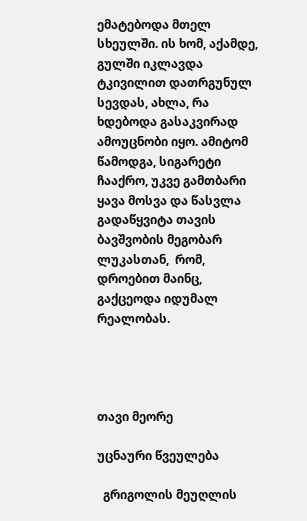ემატებოდა მთელ სხეულში. ის ხომ, აქამდე, გულში იკლავდა ტკივილით დათრგუნულ სევდას, ახლა, რა ხდებოდა გასაკვირად ამოუცნობი იყო. ამიტომ წამოდგა, სიგარეტი ჩააქრო, უკვე გამთბარი ყავა მოსვა და წასვლა გადაწყვიტა თავის ბავშვობის მეგობარ ლუკასთან,  რომ, დროებით მაინც,  გაქცეოდა იდუმალ რეალობას.




თავი მეორე

უცნაური წვეულება

  გრიგოლის მეუღლის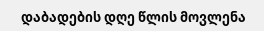დაბადების დღე წლის მოვლენა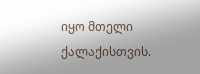იყო მთელი ქალაქისთვის.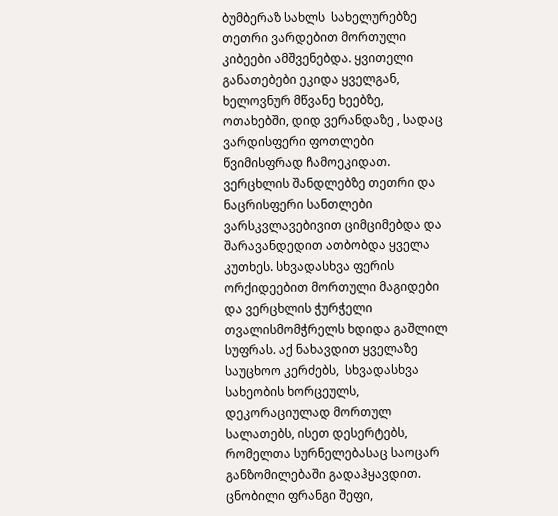ბუმბერაზ სახლს  სახელურებზე თეთრი ვარდებით მორთული კიბეები ამშვენებდა. ყვითელი განათებები ეკიდა ყველგან, ხელოვნურ მწვანე ხეებზე, ოთახებში, დიდ ვერანდაზე , სადაც ვარდისფერი ფოთლები წვიმისფრად ჩამოეკიდათ. ვერცხლის შანდლებზე თეთრი და ნაცრისფერი სანთლები ვარსკვლავებივით ციმციმებდა და შარავანდედით ათბობდა ყველა კუთხეს. სხვადასხვა ფერის ორქიდეებით მორთული მაგიდები და ვერცხლის ჭურჭელი თვალისმომჭრელს ხდიდა გაშლილ სუფრას. აქ ნახავდით ყველაზე საუცხოო კერძებს,  სხვადასხვა სახეობის ხორცეულს, დეკორაციულად მორთულ სალათებს, ისეთ დესერტებს, რომელთა სურნელებასაც საოცარ განზომილებაში გადაჰყავდით. ცნობილი ფრანგი შეფი,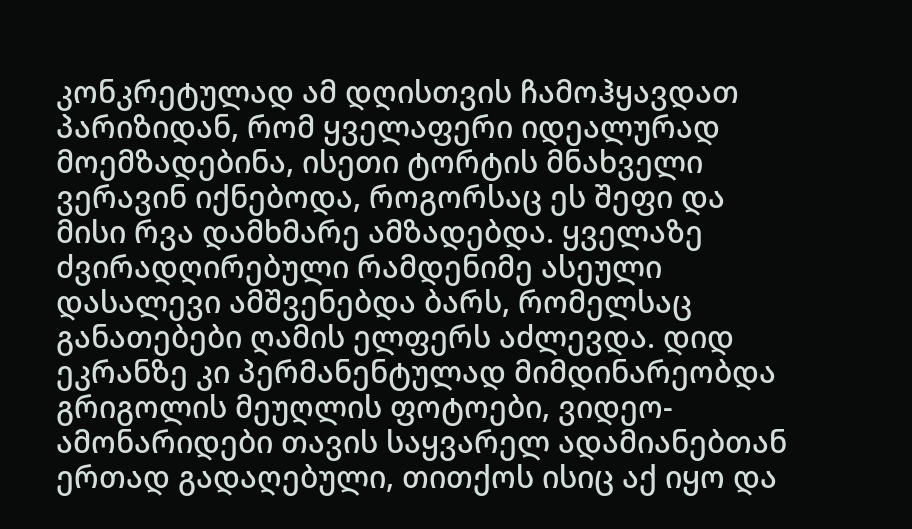კონკრეტულად ამ დღისთვის ჩამოჰყავდათ პარიზიდან, რომ ყველაფერი იდეალურად მოემზადებინა, ისეთი ტორტის მნახველი ვერავინ იქნებოდა, როგორსაც ეს შეფი და მისი რვა დამხმარე ამზადებდა. ყველაზე ძვირადღირებული რამდენიმე ასეული დასალევი ამშვენებდა ბარს, რომელსაც განათებები ღამის ელფერს აძლევდა. დიდ ეკრანზე კი პერმანენტულად მიმდინარეობდა გრიგოლის მეუღლის ფოტოები, ვიდეო- ამონარიდები თავის საყვარელ ადამიანებთან ერთად გადაღებული, თითქოს ისიც აქ იყო და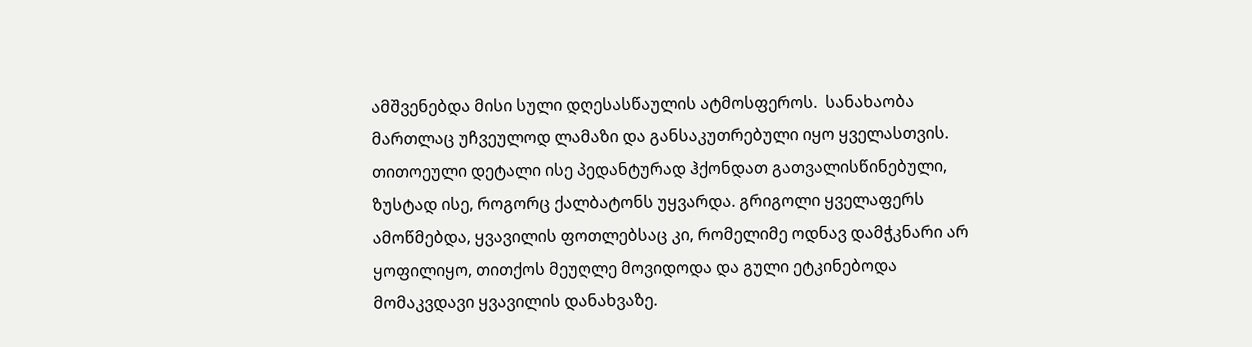ამშვენებდა მისი სული დღესასწაულის ატმოსფეროს.  სანახაობა მართლაც უჩვეულოდ ლამაზი და განსაკუთრებული იყო ყველასთვის. თითოეული დეტალი ისე პედანტურად ჰქონდათ გათვალისწინებული,  ზუსტად ისე, როგორც ქალბატონს უყვარდა. გრიგოლი ყველაფერს ამოწმებდა, ყვავილის ფოთლებსაც კი, რომელიმე ოდნავ დამჭკნარი არ ყოფილიყო, თითქოს მეუღლე მოვიდოდა და გული ეტკინებოდა მომაკვდავი ყვავილის დანახვაზე.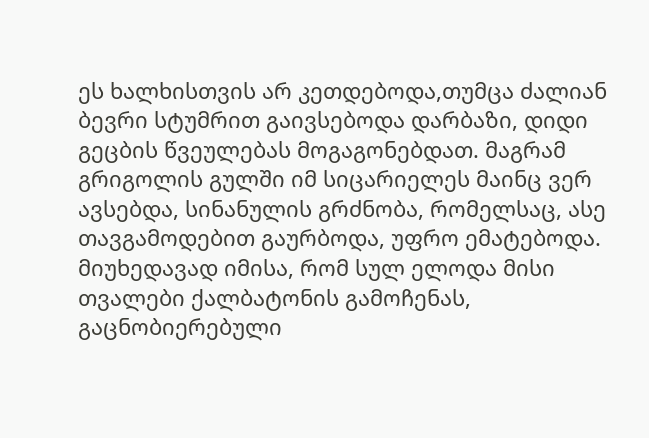ეს ხალხისთვის არ კეთდებოდა,თუმცა ძალიან ბევრი სტუმრით გაივსებოდა დარბაზი, დიდი გეცბის წვეულებას მოგაგონებდათ. მაგრამ გრიგოლის გულში იმ სიცარიელეს მაინც ვერ ავსებდა, სინანულის გრძნობა, რომელსაც, ასე თავგამოდებით გაურბოდა, უფრო ემატებოდა.  მიუხედავად იმისა, რომ სულ ელოდა მისი თვალები ქალბატონის გამოჩენას,  გაცნობიერებული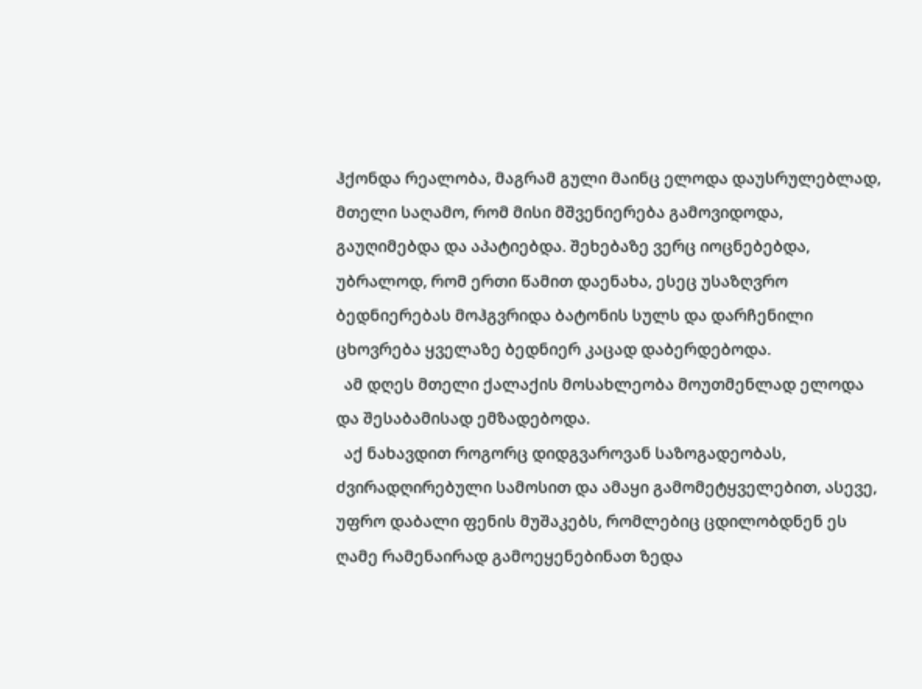ჰქონდა რეალობა, მაგრამ გული მაინც ელოდა დაუსრულებლად, მთელი საღამო, რომ მისი მშვენიერება გამოვიდოდა, გაუღიმებდა და აპატიებდა. შეხებაზე ვერც იოცნებებდა, უბრალოდ, რომ ერთი წამით დაენახა, ესეც უსაზღვრო ბედნიერებას მოჰგვრიდა ბატონის სულს და დარჩენილი ცხოვრება ყველაზე ბედნიერ კაცად დაბერდებოდა.
  ამ დღეს მთელი ქალაქის მოსახლეობა მოუთმენლად ელოდა და შესაბამისად ემზადებოდა.
  აქ ნახავდით როგორც დიდგვაროვან საზოგადეობას, ძვირადღირებული სამოსით და ამაყი გამომეტყველებით, ასევე, უფრო დაბალი ფენის მუშაკებს, რომლებიც ცდილობდნენ ეს ღამე რამენაირად გამოეყენებინათ ზედა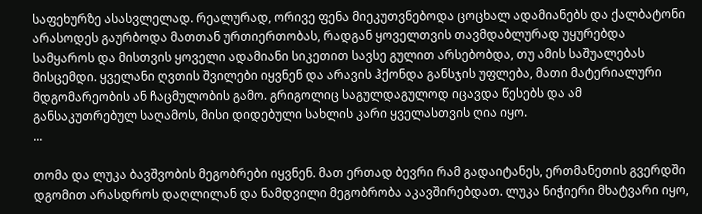საფეხურზე ასასვლელად. რეალურად, ორივე ფენა მიეკუთვნებოდა ცოცხალ ადამიანებს და ქალბატონი არასოდეს გაურბოდა მათთან ურთიერთობას, რადგან ყოველთვის თავმდაბლურად უყურებდა სამყაროს და მისთვის ყოველი ადამიანი სიკეთით სავსე გულით არსებობდა, თუ ამის საშუალებას მისცემდი. ყველანი ღვთის შვილები იყვნენ და არავის ჰქონდა განსჯის უფლება, მათი მატერიალური მდგომარეობის ან ჩაცმულობის გამო. გრიგოლიც საგულდაგულოდ იცავდა წესებს და ამ განსაკუთრებულ საღამოს, მისი დიდებული სახლის კარი ყველასთვის ღია იყო.
...

თომა და ლუკა ბავშვობის მეგობრები იყვნენ. მათ ერთად ბევრი რამ გადაიტანეს, ერთმანეთის გვერდში დგომით არასდროს დაღლილან და ნამდვილი მეგობრობა აკავშირებდათ. ლუკა ნიჭიერი მხატვარი იყო,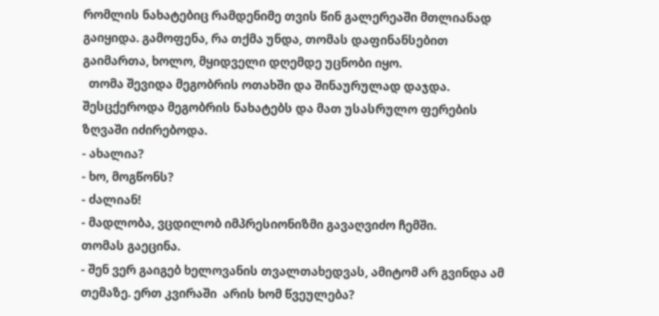რომლის ნახატებიც რამდენიმე თვის წინ გალერეაში მთლიანად გაიყიდა. გამოფენა, რა თქმა უნდა, თომას დაფინანსებით გაიმართა, ხოლო, მყიდველი დღემდე უცნობი იყო.
  თომა შევიდა მეგობრის ოთახში და შინაურულად დაჯდა. შესცქეროდა მეგობრის ნახატებს და მათ უსასრულო ფერების ზღვაში იძირებოდა.
- ახალია?
- ხო, მოგწონს?
- ძალიან!
- მადლობა, ვცდილობ იმპრესიონიზმი გავაღვიძო ჩემში.
თომას გაეცინა.
- შენ ვერ გაიგებ ხელოვანის თვალთახედვას, ამიტომ არ გვინდა ამ თემაზე. ერთ კვირაში  არის ხომ წვეულება?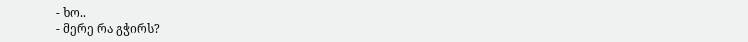- ხო..
- მერე რა გჭირს?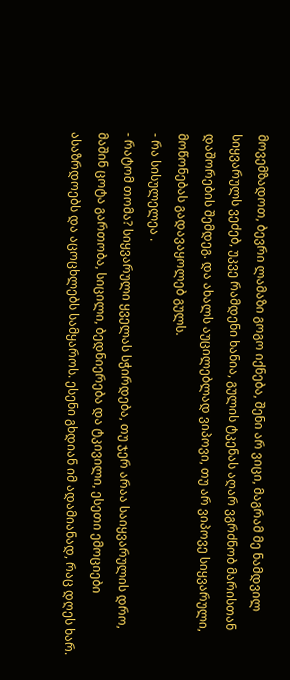მოვემზადოთ, ბევრი ლამაზი გოგო იქნება, შენი არ ვიცი, მაგრამ მე ნამდვილ სიყვარულს ვეძებ, უკვე რამდენი ხანია, გულის ტკენას აღარ ვგრძნობ მარისთან დაშორების შემდეგ. და ახალს აუცილებლად ვიპოვი, თუ არ ვიპოვე სიყვარული, მოწონებას გადავაყოლებ გულს.
- რა სისულელეა .
- რატომ თომა? სიყვარული ყველას სჭირდება, თუ ჯერ არაა საიყვარულის დრო, მაშინ ცოტა გართობა, სიცილი, ბედნიერება და ტკივილი, ესეთი ემოციები ასაზრდოებს და აცოცხლებს სამყაროს. ესენი გხდიან იმ ადამიანად, რაც დღეს ხარ.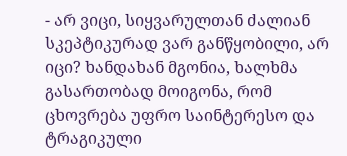- არ ვიცი, სიყვარულთან ძალიან სკეპტიკურად ვარ განწყობილი, არ იცი? ხანდახან მგონია, ხალხმა გასართობად მოიგონა, რომ ცხოვრება უფრო საინტერესო და ტრაგიკული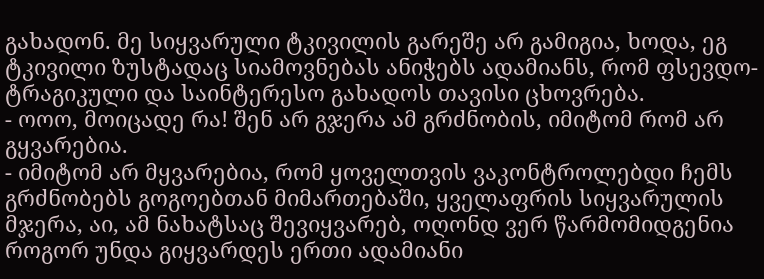გახადონ. მე სიყვარული ტკივილის გარეშე არ გამიგია, ხოდა, ეგ ტკივილი ზუსტადაც სიამოვნებას ანიჭებს ადამიანს, რომ ფსევდო-ტრაგიკული და საინტერესო გახადოს თავისი ცხოვრება.
- ოოო, მოიცადე რა! შენ არ გჯერა ამ გრძნობის, იმიტომ რომ არ გყვარებია.
- იმიტომ არ მყვარებია, რომ ყოველთვის ვაკონტროლებდი ჩემს გრძნობებს გოგოებთან მიმართებაში, ყველაფრის სიყვარულის მჯერა, აი, ამ ნახატსაც შევიყვარებ, ოღონდ ვერ წარმომიდგენია როგორ უნდა გიყვარდეს ერთი ადამიანი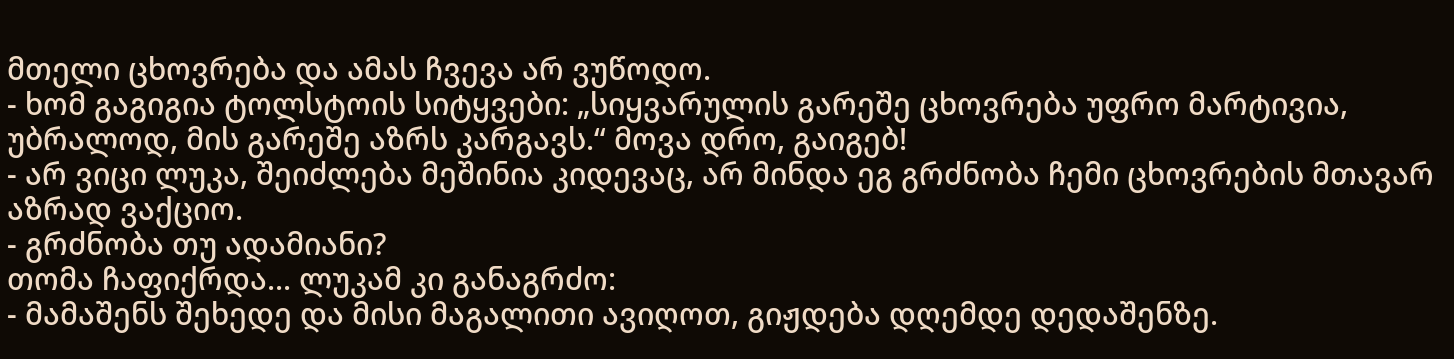მთელი ცხოვრება და ამას ჩვევა არ ვუწოდო.
- ხომ გაგიგია ტოლსტოის სიტყვები: „სიყვარულის გარეშე ცხოვრება უფრო მარტივია, უბრალოდ, მის გარეშე აზრს კარგავს.“ მოვა დრო, გაიგებ!
- არ ვიცი ლუკა, შეიძლება მეშინია კიდევაც, არ მინდა ეგ გრძნობა ჩემი ცხოვრების მთავარ აზრად ვაქციო.
- გრძნობა თუ ადამიანი?
თომა ჩაფიქრდა... ლუკამ კი განაგრძო:
- მამაშენს შეხედე და მისი მაგალითი ავიღოთ, გიჟდება დღემდე დედაშენზე.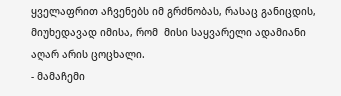ყველაფრით აჩვენებს იმ გრძნობას, რასაც განიცდის, მიუხედავად იმისა, რომ  მისი საყვარელი ადამიანი აღარ არის ცოცხალი.
- მამაჩემი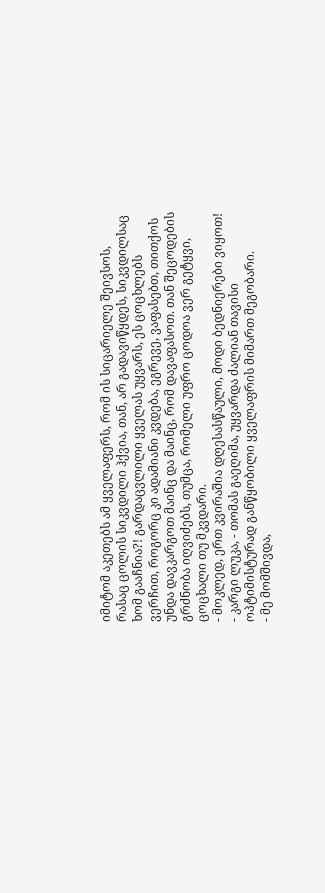იმიტომ აკეთებს ამ ყველაფერს, რომ ის სიცარიელე შეივსოს, რასაც ცოლის სიკვდილი ჰქვია, თან, არ გადავიწყდეს, სიკვდილსაც ხომ გააჩნია?! გარდაცვლილი ყველას უყვარს, ეს ცოცხლებს ვერჩით, როგორც კი ადამიანი კვდება, ეგრევე, ვაფასებთ, თითქოს უნდა დავკარგოთ მაინც და მაინც, რომ დავაფასოთ. თან შეცოდების გრძნობა იღვიძებს, თუმცა, რომელი უფრო ცოდოა ვერ გეტყვი, ცოცხალი თუ მკვდარი.
- მოკლედ, ერთ კვირაშია დღესასწაული, მოდი ბედნიერები ვიყოთ!
- კარგი ლუკა, - თომას გაეღიმა, უყვარდა ძალიან თავისი ოპტიმისტურად განწყობილი ყველაფრის მიმართ მეგობარი.
- მე მომშივდა,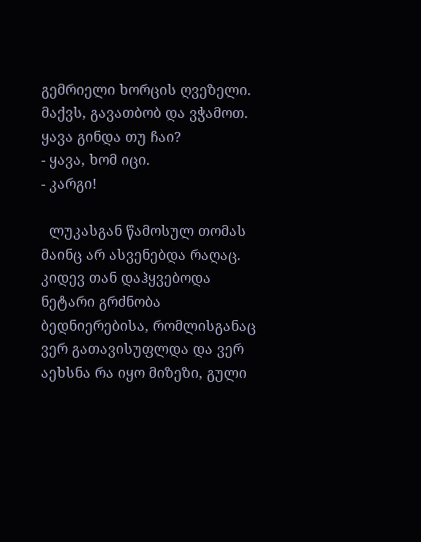გემრიელი ხორცის ღვეზელი. მაქვს, გავათბობ და ვჭამოთ. ყავა გინდა თუ ჩაი?
- ყავა, ხომ იცი.
- კარგი!

  ლუკასგან წამოსულ თომას მაინც არ ასვენებდა რაღაც. კიდევ თან დაჰყვებოდა ნეტარი გრძნობა ბედნიერებისა, რომლისგანაც ვერ გათავისუფლდა და ვერ აეხსნა რა იყო მიზეზი, გული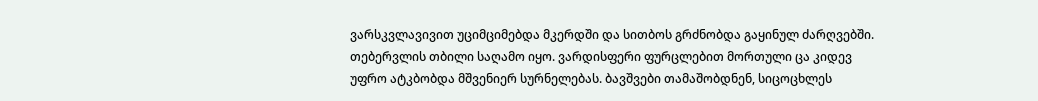ვარსკვლავივით უციმციმებდა მკერდში და სითბოს გრძნობდა გაყინულ ძარღვებში.
თებერვლის თბილი საღამო იყო. ვარდისფერი ფურცლებით მორთული ცა კიდევ უფრო ატკბობდა მშვენიერ სურნელებას. ბავშვები თამაშობდნენ, სიცოცხლეს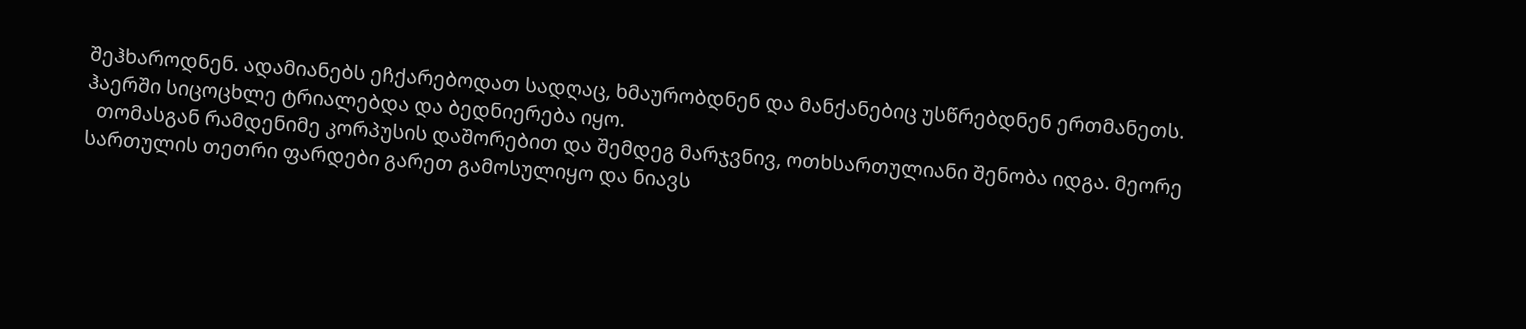შეჰხაროდნენ. ადამიანებს ეჩქარებოდათ სადღაც, ხმაურობდნენ და მანქანებიც უსწრებდნენ ერთმანეთს. ჰაერში სიცოცხლე ტრიალებდა და ბედნიერება იყო.
  თომასგან რამდენიმე კორპუსის დაშორებით და შემდეგ მარჯვნივ, ოთხსართულიანი შენობა იდგა. მეორე სართულის თეთრი ფარდები გარეთ გამოსულიყო და ნიავს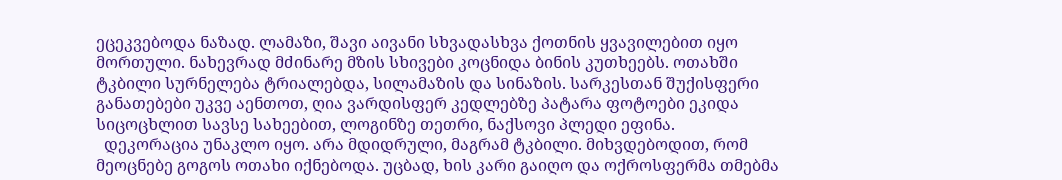ეცეკვებოდა ნაზად. ლამაზი, შავი აივანი სხვადასხვა ქოთნის ყვავილებით იყო მორთული. ნახევრად მძინარე მზის სხივები კოცნიდა ბინის კუთხეებს. ოთახში ტკბილი სურნელება ტრიალებდა, სილამაზის და სინაზის. სარკესთან შუქისფერი განათებები უკვე აენთოთ, ღია ვარდისფერ კედლებზე პატარა ფოტოები ეკიდა სიცოცხლით სავსე სახეებით, ლოგინზე თეთრი, ნაქსოვი პლედი ეფინა.
  დეკორაცია უნაკლო იყო. არა მდიდრული, მაგრამ ტკბილი. მიხვდებოდით, რომ მეოცნებე გოგოს ოთახი იქნებოდა. უცბად, ხის კარი გაიღო და ოქროსფერმა თმებმა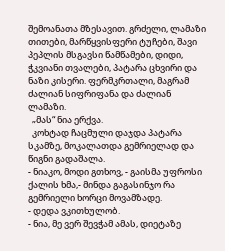შემოანათა მზესავით. გრძელი, ლამაზი თითები, მარწყვისფერი ტუჩები, შავი პეპლის მსგავსი წამწამები, დიდი, ჭკვიანი თვალები, პატარა ცხვირი და ნაზი კისერი. ფერმკრთალი, მაგრამ ძალიან სიფრიფანა და ძალიან ლამაზი.
  „მას“ ნია ერქვა.
  კოხტად ჩაცმული დაჯდა პატარა სკამზე, მოკალათდა გემრიელად და წიგნი გადაშალა.
- ნიაკო, მოდი გთხოვ, - გაისმა უფროსი ქალის ხმა,- მინდა გაგასინჯო რა გემრიელი ხორცი მოვამზადე.
- დედა ვკითხულობ.
- ნია, მე ვერ შევჭამ ამას, დიეტაზე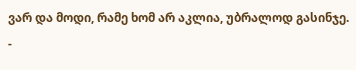ვარ და მოდი, რამე ხომ არ აკლია, უბრალოდ გასინჯე.
-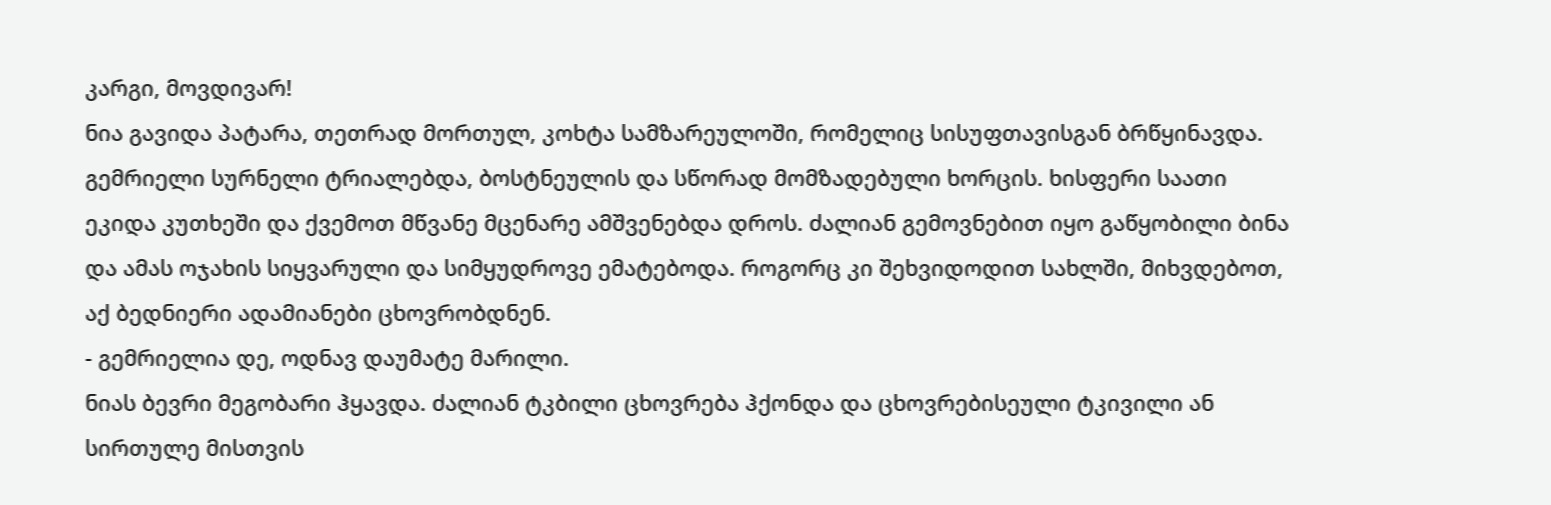კარგი, მოვდივარ!
ნია გავიდა პატარა, თეთრად მორთულ, კოხტა სამზარეულოში, რომელიც სისუფთავისგან ბრწყინავდა. გემრიელი სურნელი ტრიალებდა, ბოსტნეულის და სწორად მომზადებული ხორცის. ხისფერი საათი ეკიდა კუთხეში და ქვემოთ მწვანე მცენარე ამშვენებდა დროს. ძალიან გემოვნებით იყო გაწყობილი ბინა და ამას ოჯახის სიყვარული და სიმყუდროვე ემატებოდა. როგორც კი შეხვიდოდით სახლში, მიხვდებოთ, აქ ბედნიერი ადამიანები ცხოვრობდნენ.
- გემრიელია დე, ოდნავ დაუმატე მარილი.
ნიას ბევრი მეგობარი ჰყავდა. ძალიან ტკბილი ცხოვრება ჰქონდა და ცხოვრებისეული ტკივილი ან სირთულე მისთვის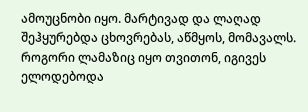ამოუცნობი იყო. მარტივად და ლაღად შეჰყურებდა ცხოვრებას, აწმყოს, მომავალს. როგორი ლამაზიც იყო თვითონ, იგივეს ელოდებოდა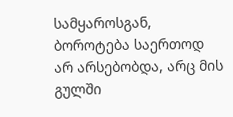სამყაროსგან, ბოროტება საერთოდ არ არსებობდა, არც მის გულში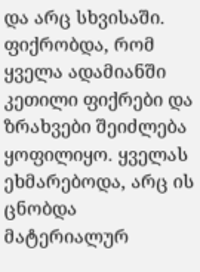და არც სხვისაში. ფიქრობდა, რომ  ყველა ადამიანში კეთილი ფიქრები და ზრახვები შეიძლება ყოფილიყო. ყველას ეხმარებოდა, არც ის ცნობდა  მატერიალურ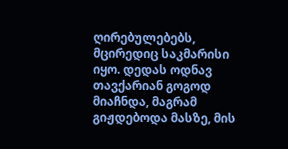ღირებულებებს, მცირედიც საკმარისი იყო. დედას ოდნავ თავქარიან გოგოდ მიაჩნდა, მაგრამ გიჟდებოდა მასზე, მის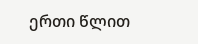ერთი წლით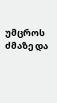უმცროს ძმაზე და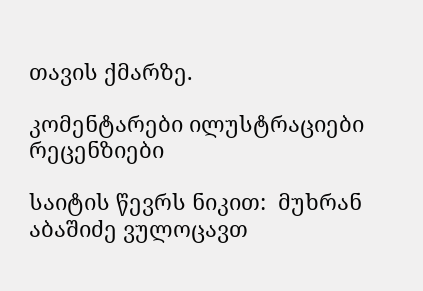თავის ქმარზე.

კომენტარები ილუსტრაციები რეცენზიები

საიტის წევრს ნიკით:  მუხრან აბაშიძე ვულოცავთ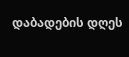დაბადების დღეს